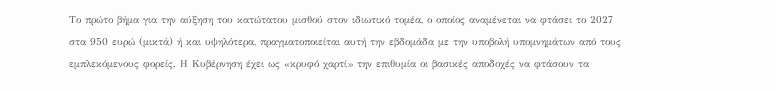Το πρώτο βήμα για την αύξηση του κατώτατου μισθού στον ιδιωτικό τομέα, ο οποίος αναμένεται να φτάσει το 2027 στα 950 ευρώ (μικτά) ή και υψηλότερα, πραγματοποιείται αυτή την εβδομάδα με την υποβολή υπομνημάτων από τους εμπλεκόμενους φορείς. Η Κυβέρνηση έχει ως «κρυφό χαρτί» την επιθυμία οι βασικές αποδοχές να φτάσουν τα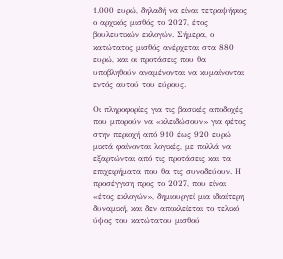1.000 ευρώ, δηλαδή να είναι τετραψήφιος ο αρχικός μισθός το 2027, έτος βουλευτικών εκλογών. Σήμερα, ο κατώτατος μισθός ανέρχεται στα 880 ευρώ, και οι προτάσεις που θα υποβληθούν αναμένονται να κυμαίνονται εντός αυτού του εύρους.

Οι πληροφορίες για τις βασικές αποδοχές που μπορούν να «κλειδώσουν» για φέτος στην περιοχή από 910 έως 920 ευρώ μικτά φαίνονται λογικές, με πολλά να εξαρτώνται από τις προτάσεις και τα επιχειρήματα που θα τις συνοδεύουν. Η προσέγγιση προς το 2027, που είναι «έτος εκλογών», δημιουργεί μια ιδιαίτερη δυναμική, και δεν αποκλείεται το τελικό ύψος του κατώτατου μισθού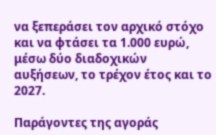να ξεπεράσει τον αρχικό στόχο και να φτάσει τα 1.000 ευρώ, μέσω δύο διαδοχικών αυξήσεων, το τρέχον έτος και το 2027.

Παράγοντες της αγοράς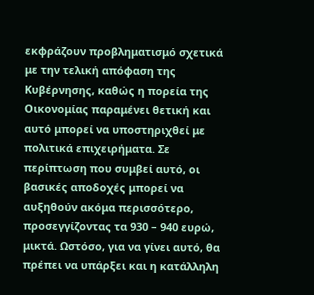εκφράζουν προβληματισμό σχετικά με την τελική απόφαση της Κυβέρνησης, καθώς η πορεία της Οικονομίας παραμένει θετική και αυτό μπορεί να υποστηριχθεί με πολιτικά επιχειρήματα. Σε περίπτωση που συμβεί αυτό, οι βασικές αποδοχές μπορεί να αυξηθούν ακόμα περισσότερο, προσεγγίζοντας τα 930 – 940 ευρώ, μικτά. Ωστόσο, για να γίνει αυτό, θα πρέπει να υπάρξει και η κατάλληλη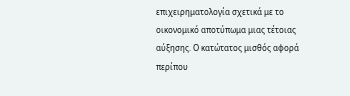επιχειρηματολογία σχετικά με το οικονομικό αποτύπωμα μιας τέτοιας αύξησης. Ο κατώτατος μισθός αφορά περίπου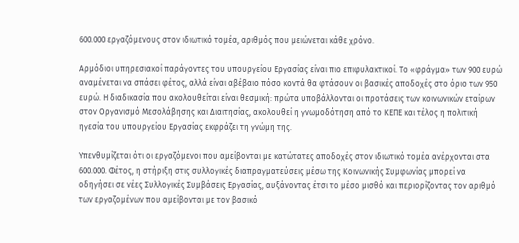600.000 εργαζόμενους στον ιδιωτικό τομέα, αριθμός που μειώνεται κάθε χρόνο.

Αρμόδιοι υπηρεσιακοί παράγοντες του υπουργείου Εργασίας είναι πιο επιφυλακτικοί. Το «φράγμα» των 900 ευρώ αναμένεται να σπάσει φέτος, αλλά είναι αβέβαιο πόσο κοντά θα φτάσουν οι βασικές αποδοχές στο όριο των 950 ευρώ. Η διαδικασία που ακολουθείται είναι θεσμική: πρώτα υποβάλλονται οι προτάσεις των κοινωνικών εταίρων στον Οργανισμό Μεσολάβησης και Διαιτησίας, ακολουθεί η γνωμοδότηση από το ΚΕΠΕ και τέλος η πολιτική ηγεσία του υπουργείου Εργασίας εκφράζει τη γνώμη της.

Υπενθυμίζεται ότι οι εργαζόμενοι που αμείβονται με κατώτατες αποδοχές στον ιδιωτικό τομέα ανέρχονται στα 600.000. Φέτος, η στήριξη στις συλλογικές διαπραγματεύσεις μέσω της Κοινωνικής Συμφωνίας μπορεί να οδηγήσει σε νέες Συλλογικές Συμβάσεις Εργασίας, αυξάνοντας έτσι το μέσο μισθό και περιορίζοντας τον αριθμό των εργαζομένων που αμείβονται με τον βασικό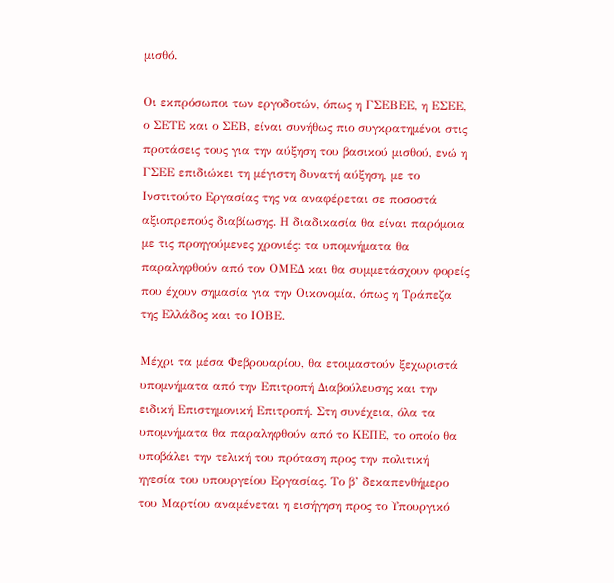μισθό.

Οι εκπρόσωποι των εργοδοτών, όπως η ΓΣΕΒΕΕ, η ΕΣΕΕ, ο ΣΕΤΕ και ο ΣΕΒ, είναι συνήθως πιο συγκρατημένοι στις προτάσεις τους για την αύξηση του βασικού μισθού, ενώ η ΓΣΕΕ επιδιώκει τη μέγιστη δυνατή αύξηση, με το Ινστιτούτο Εργασίας της να αναφέρεται σε ποσοστά αξιοπρεπούς διαβίωσης. Η διαδικασία θα είναι παρόμοια με τις προηγούμενες χρονιές: τα υπομνήματα θα παραληφθούν από τον ΟΜΕΔ και θα συμμετάσχουν φορείς που έχουν σημασία για την Οικονομία, όπως η Τράπεζα της Ελλάδος και το ΙΟΒΕ.

Μέχρι τα μέσα Φεβρουαρίου, θα ετοιμαστούν ξεχωριστά υπομνήματα από την Επιτροπή Διαβούλευσης και την ειδική Επιστημονική Επιτροπή. Στη συνέχεια, όλα τα υπομνήματα θα παραληφθούν από το ΚΕΠΕ, το οποίο θα υποβάλει την τελική του πρόταση προς την πολιτική ηγεσία του υπουργείου Εργασίας. Το β’ δεκαπενθήμερο του Μαρτίου αναμένεται η εισήγηση προς το Υπουργικό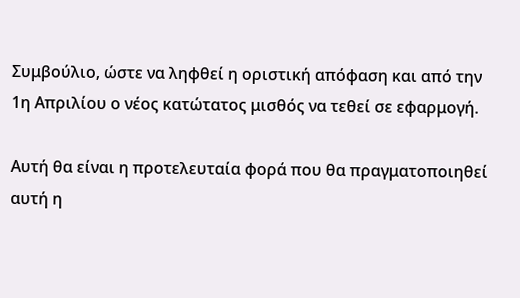Συμβούλιο, ώστε να ληφθεί η οριστική απόφαση και από την 1η Απριλίου ο νέος κατώτατος μισθός να τεθεί σε εφαρμογή.

Αυτή θα είναι η προτελευταία φορά που θα πραγματοποιηθεί αυτή η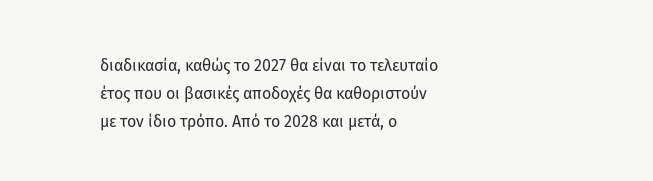διαδικασία, καθώς το 2027 θα είναι το τελευταίο έτος που οι βασικές αποδοχές θα καθοριστούν με τον ίδιο τρόπο. Από το 2028 και μετά, ο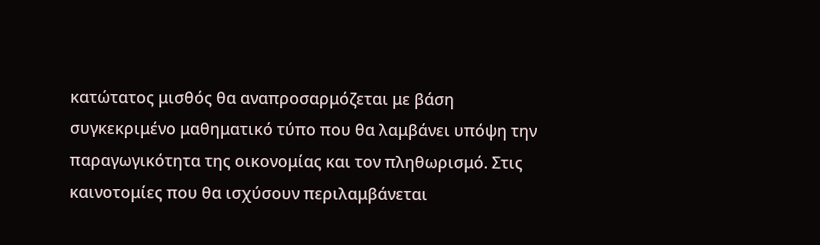κατώτατος μισθός θα αναπροσαρμόζεται με βάση συγκεκριμένο μαθηματικό τύπο που θα λαμβάνει υπόψη την παραγωγικότητα της οικονομίας και τον πληθωρισμό. Στις καινοτομίες που θα ισχύσουν περιλαμβάνεται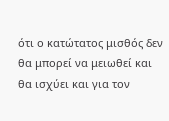ότι ο κατώτατος μισθός δεν θα μπορεί να μειωθεί και θα ισχύει και για τον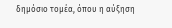δημόσιο τομέα, όπου η αύξηση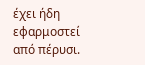έχει ήδη εφαρμοστεί από πέρυσι.